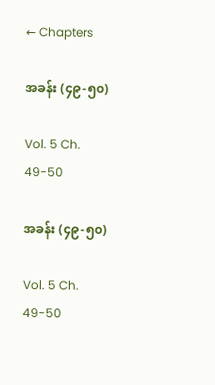← Chapters

အခန်း (၄၉-၅၀)

Vol. 5 Ch. 49-50

အခန်း (၄၉-၅၀)

Vol. 5 Ch. 49-50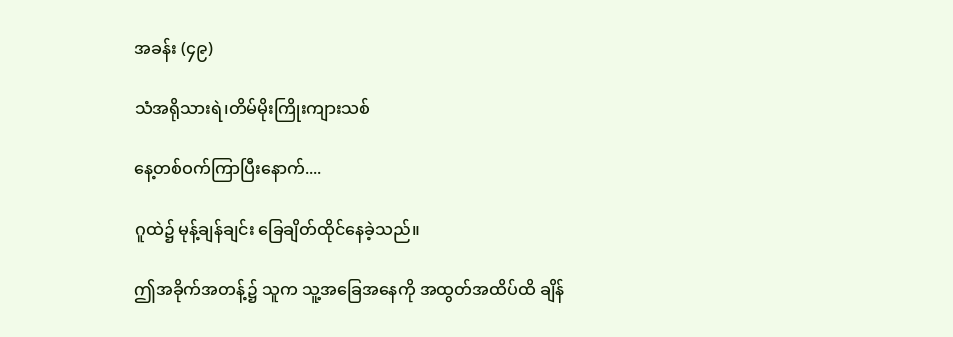အခန်း (၄၉)

သံအရိုသားရဲ၊တိမ်မိုးကြိုးကျားသစ်

နေ့တစ်ဝက်ကြာပြီးနောက်....

ဂူထဲ၌ မုန့်ချန်ချင်း ခြေချိတ်ထိုင်နေခဲ့သည်။

ဤအခိုက်အတန့်၌ သူက သူ့အခြေအနေကို အထွတ်အထိပ်ထိ ချိန်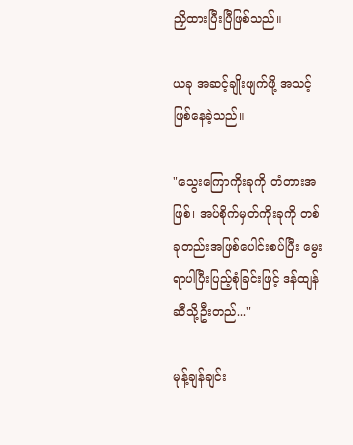ညှိထားပြီးပြီဖြစ်သည်။

ယခု အဆင့်ချိုးဖျက်ဖို့ အသင့်ဖြစ်နေခဲ့သည်။

"သွေးကြောကိုးခုကို တံတားအဖြစ်၊ အပ်စိုက်မှတ်ကိုးခုကို တစ်ခုတည်းအဖြစ်ပေါင်းစပ်ပြီး မွေးရာပါပြီးပြည့်စုံခြင်းဖြင့် ဒန်ထျန်ဆီသို့ဦးတည်..."

မုန့်ချန်ချင်း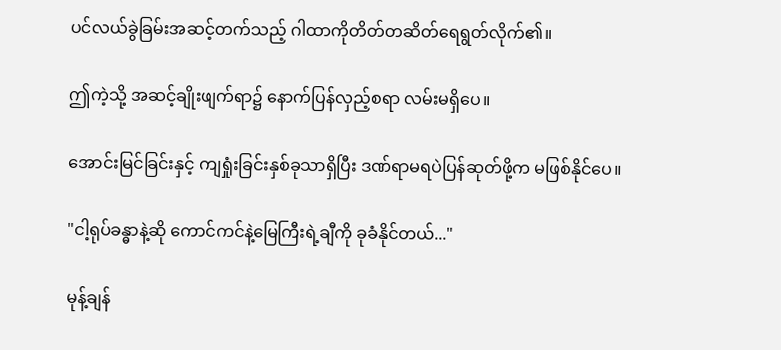ပင်လယ်ခွဲခြမ်းအဆင့်တက်သည့် ဂါထာကိုတိတ်တဆိတ်ရေရွတ်လိုက်၏။

ဤကဲ့သို့ အဆင့်ချိုးဖျက်ရာ၌ နောက်ပြန်လှည့်စရာ လမ်းမရှိပေ။

အောင်းမြင်ခြင်းနှင့် ကျရှုံးခြင်းနှစ်ခုသာရှိပြီး ဒဏ်ရာမရပဲပြန်ဆုတ်ဖို့က မဖြစ်နိုင်ပေ။

"ငါ့ရုပ်ခန္ဓာနဲ့ဆို ကောင်ကင်နဲ့မြေကြီးရဲ့ချီကို ခုခံနိုင်တယ်..."

မုန့်ချန်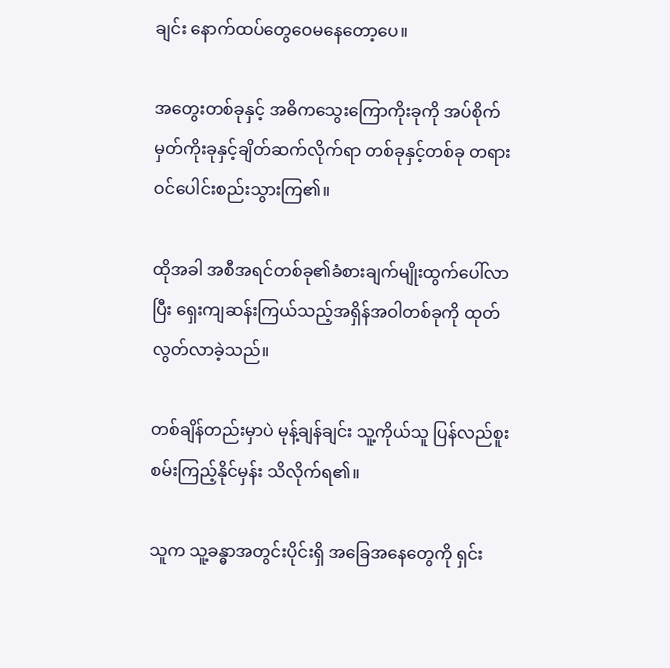ချင်း နောက်ထပ်တွေဝေမနေတော့ပေ။

အတွေးတစ်ခုနှင့် အဓိကသွေးကြောကိုးခုကို အပ်စိုက်မှတ်ကိုးခုနှင့်ချိတ်ဆက်လိုက်ရာ တစ်ခုနှင့်တစ်ခု တရားဝင်ပေါင်းစည်းသွားကြ၏။

ထိုအခါ အစီအရင်တစ်ခု၏ခံစားချက်မျိုးထွက်ပေါ်လာပြီး ရှေးကျဆန်းကြယ်သည့်အရှိန်အဝါတစ်ခုကို ထုတ်လွတ်လာခဲ့သည်။

တစ်ချိန်တည်းမှာပဲ မုန့်ချန်ချင်း သူ့ကိုယ်သူ ပြန်လည်စူးစမ်းကြည့်နိုင်မှန်း သိလိုက်ရ၏။

သူက သူ့ခန္ဓာအတွင်းပိုင်းရှိ အခြေအနေတွေကို ရှင်း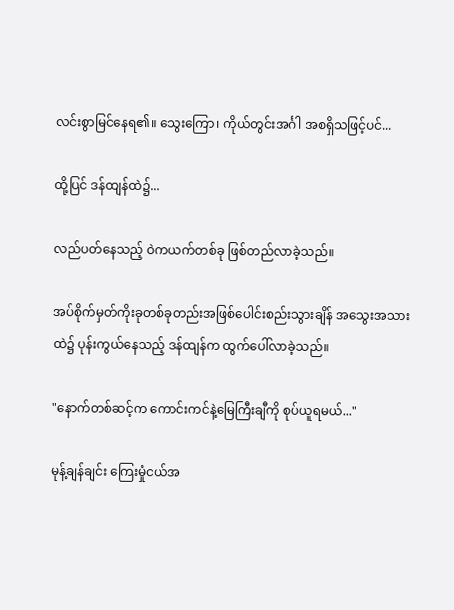လင်းစွာမြင်နေရ၏။ သွေးကြော၊ ကိုယ်တွင်းအင်္ဂါ အစရှိသဖြင့်ပင်...

ထို့ပြင် ဒန်ထျန်ထဲ၌...

လည်ပတ်နေသည့် ဝဲကယက်တစ်ခု ဖြစ်တည်လာခဲ့သည်။

အပ်စိုက်မှတ်ကိုးခုတစ်ခုတည်းအဖြစ်ပေါင်းစည်းသွားချိန် အသွေးအသားထဲ၌ ပုန်းကွယ်နေသည့် ဒန်ထျန်က ထွက်ပေါ်လာခဲ့သည်။

"နောက်တစ်ဆင့်က ကောင်းကင်နဲ့မြေကြီးချီကို စုပ်ယူရမယ်..."

မုန့်ချန်ချင်း ကြေးမှုံငယ်အ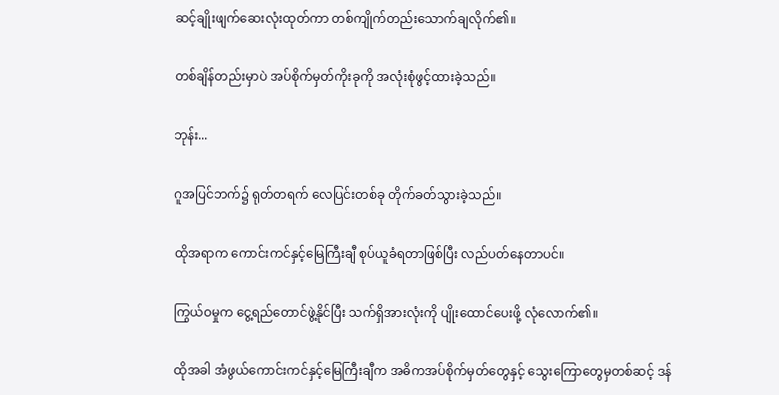ဆင့်ချိုးဖျက်ဆေးလုံးထုတ်ကာ တစ်ကျိုက်တည်းသောက်ချလိုက်၏။

တစ်ချိန်တည်းမှာပဲ အပ်စိုက်မှတ်ကိုးခုကို အလုံးစုံဖွင့်ထားခဲ့သည်။

ဘုန်း...

ဂူအပြင်ဘက်၌ ရုတ်တရက် လေပြင်းတစ်ခု တိုက်ခတ်သွားခဲ့သည်။

ထိုအရာက ကောင်းကင်နှင့်မြေကြီးချီ စုပ်ယူခံရတာဖြစ်ပြီး လည်ပတ်နေတာပင်။

ကြွယ်ဝမှုက ငွေ့ရည်တောင်ဖွဲ့နိုင်ပြီး သက်ရှိအားလုံးကို ပျိုးထောင်ပေးဖို့ လုံလောက်၏။

ထိုအခါ အံဖွယ်ကောင်းကင်နှင့်မြေကြီးချီက အဓိကအပ်စိုက်မှတ်တွေနှင့် သွေးကြောတွေမှတစ်ဆင့် ဒန်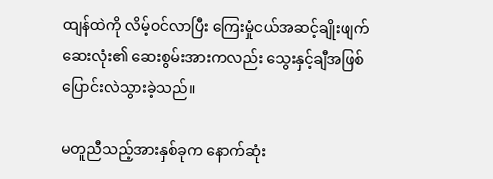ထျန်ထဲကို လိမ့်ဝင်လာပြီး ကြေးမှုံငယ်အဆင့်ချိုးဖျက်ဆေးလုံး၏ ဆေးစွမ်းအားကလည်း သွေးနှင့်ချီအဖြစ်ပြောင်းလဲသွားခဲ့သည်။

မတူညီသည့်အားနှစ်ခုက နောက်ဆုံး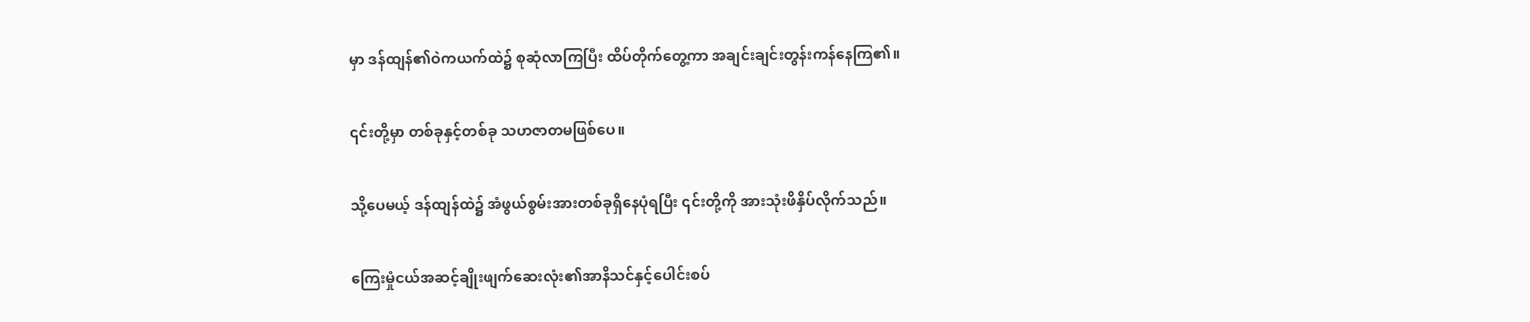မှာ ဒန်ထျန်၏ဝဲကယက်ထဲ၌ စုဆုံလာကြပြီး ထိပ်တိုက်တွေ့ကာ အချင်းချင်းတွန်းကန်နေကြ၏။

၎င်းတို့မှာ တစ်ခုနှင့်တစ်ခု သဟဇာတမဖြစ်ပေ။

သို့ပေမယ့် ဒန်ထျန်ထဲ၌ အံဖွယ်စွမ်းအားတစ်ခုရှိနေပုံရပြီး ၎င်းတို့ကို အားသုံးဖိနှိပ်လိုက်သည်။

ကြေးမှုံငယ်အဆင့်ချိုးဖျက်ဆေးလုံး၏အာနိသင်နှင့်ပေါင်းစပ်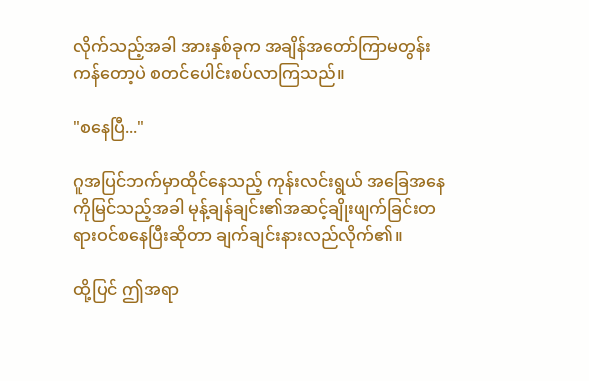လိုက်သည့်အခါ အားနှစ်ခုက အချိန်အတော်ကြာမတွန်းကန်တော့ပဲ စတင်ပေါင်းစပ်လာကြသည်။

"စနေပြီ..."

ဂူအပြင်ဘက်မှာထိုင်နေသည့် ကုန်းလင်းရွယ် အခြေအနေကိုမြင်သည့်အခါ မုန့်ချန်ချင်း၏အဆင့်ချိုးဖျက်ခြင်းတရားဝင်စနေပြီးဆိုတာ ချက်ချင်းနားလည်လိုက်၏။

ထို့ပြင် ဤအရာ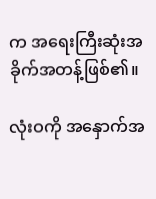က အရေးကြီးဆုံးအခိုက်အတန့်ဖြစ်၏။

လုံးဝကို အနှောက်အ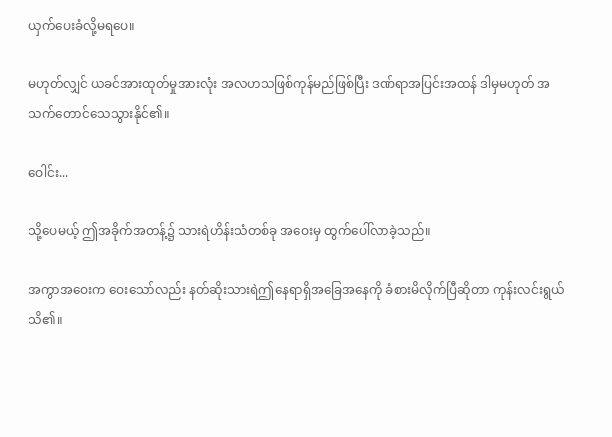ယှက်ပေးခံလို့မရပေ။

မဟုတ်လျှင် ယခင်အားထုတ်မှုအားလုံး အလဟသဖြစ်ကုန်မည်ဖြစ်ပြီး ဒဏ်ရာအပြင်းအထန် ဒါမှမဟုတ် အသက်တောင်သေသွားနိုင်၏။

ဝေါင်း...

သို့ပေမယ့် ဤအခိုက်အတန့်၌ သားရဲဟိန်းသံတစ်ခု အဝေးမှ ထွက်ပေါ်လာခဲ့သည်။

အကွာအဝေးက ဝေးသော်လည်း နတ်ဆိုးသားရဲဤနေရာရှိအခြေအနေကို ခံစားမိလိုက်ပြီဆိုတာ ကုန်းလင်းရွယ်သိ၏။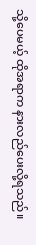သို့ပေမယ့် ထိုအရာက နားလည်ပေးလို့ရသည်။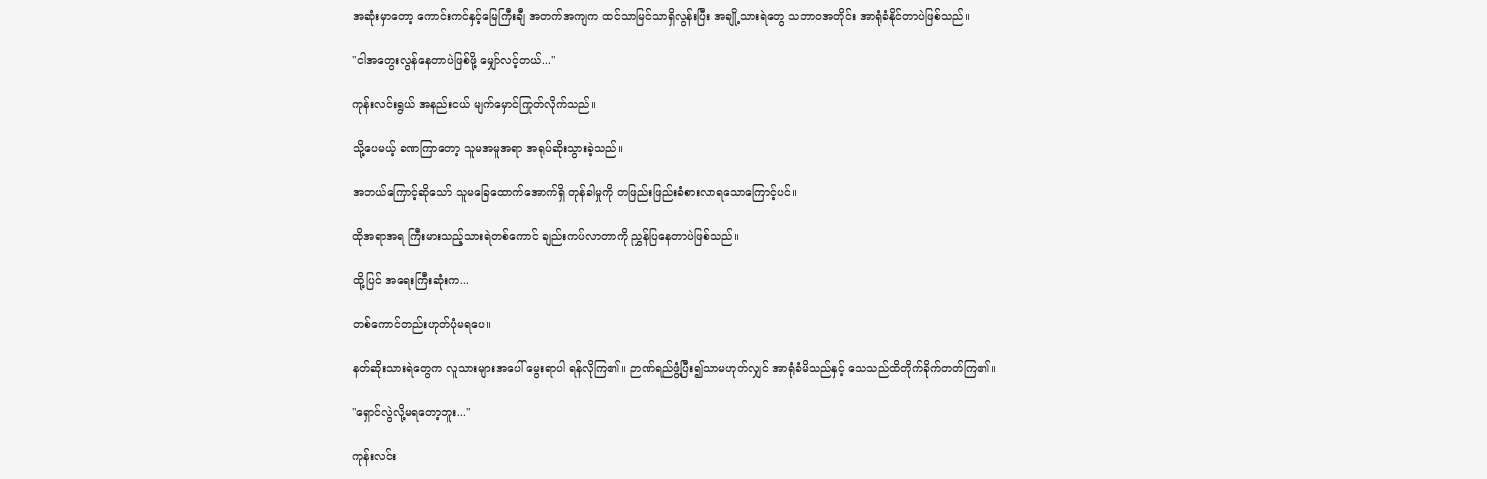အဆုံးမှာတော့ ကောင်းကင်နှင့်မြေကြီးချီ အတက်အကျက ထင်သာမြင်သာရှိလွန်းပြီး အချို့သားရဲတွေ သဘာဝအတိုင်း အာရုံခံနိုင်တာပဲဖြစ်သည်။

"ငါအတွေးလွန်နေတာပဲဖြစ်ဖို့ မျှော်လင့်တယ်..."

ကုန်းလင်းရွယ် အနည်းငယ် မျက်မှောင်ကြုတ်လိုက်သည်။

သို့ပေမယ့် ခဏကြာတော့ သူမအမူအရာ အရုပ်ဆိုးသွားခဲ့သည်။

အဘယ်ကြောင့်ဆိုသော် သူမခြေထောက်အောက်ရှိ တုန်ခါမှုကို တဖြည်းဖြည်းခံစားလာရသောကြောင့်ပင်။

ထိုအရာအရ ကြီးမားသည့်သားရဲတစ်ကောင် ချည်းကပ်လာတာကို ညွှန်ပြနေတာပဲဖြစ်သည်။

ထို့ပြင် အရေးကြီးဆုံးက...

တစ်ကောင်တည်းဟုတ်ပုံမရပေ။

နတ်ဆိုးသားရဲတွေက လူသားများအပေါ် မွေးရာပါ ရန်လိုကြ၏။ ဉာဏ်ရည်ဖွံ့ပြီး၍သာမဟုတ်လျှင် အာရုံခံမိသည်နှင့် သေသည်ထိတိုက်ခိုက်တတ်ကြ၏။

"ရှောင်လွဲလို့မရတော့ဘူး..."

ကုန်းလင်း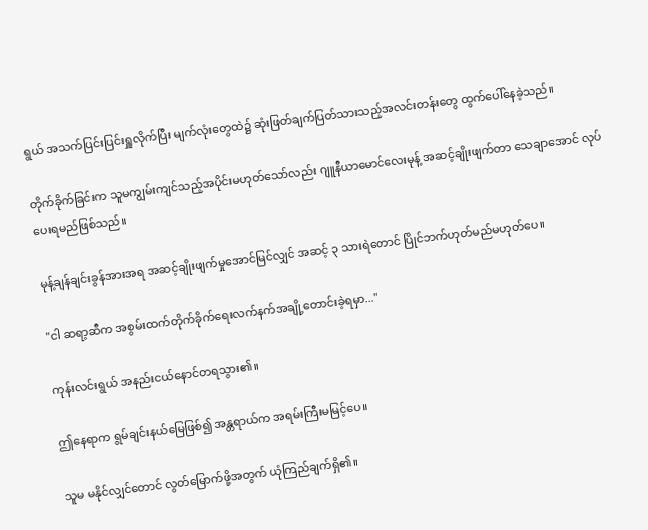ရွယ် အသက်ပြင်းပြင်းရှူလိုက်ပြီး မျက်လုံးတွေထဲ၌ ဆုံးဖြတ်ချက်ပြတ်သားသည့်အလင်းတန်းတွေ ထွက်ပေါ်နေခဲ့သည်။

တိုက်ခိုက်ခြင်းက သူမကျွမ်းကျင်သည့်အပိုင်းမဟုတ်သော်လည်း ဂျူနီယာမောင်လေးမုန့် အဆင့်ချိုးဖျက်တာ သေချာအောင် လုပ်ပေးရမည်ဖြစ်သည်။

မုန့်ချန်ချင်းခွန်အားအရ အဆင့်ချိုးဖျက်မှုအောင်မြင်လျှင် အဆင့် ၃ သားရဲတောင် ပြိုင်ဘက်ဟုတ်မည်မဟုတ်ပေ။

"ငါ ဆရာ့ဆီက အစွမ်းထက်တိုက်ခိုက်ရေးလက်နက်အချို့တောင်းခဲ့ရမှာ..."

ကုန်းလင်းရွယ် အနည်းငယ်နောင်တရသွား၏။

ဤနေရာက ရွမ်ချင်းနယ်မြေဖြစ်၍ အန္တရာယ်က အရမ်းကြီးမမြင့်ပေ။

သူမ မနိုင်လျှင်တောင် လွတ်မြောက်ဖို့အတွက် ယုံကြည်ချက်ရှိ၏။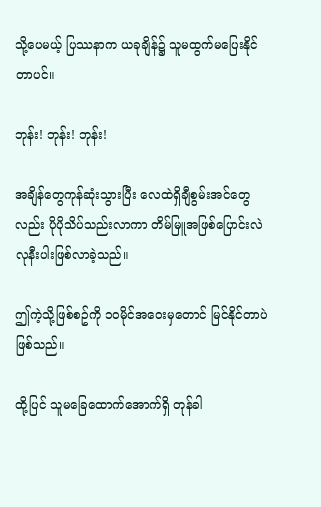သို့ပေမယ့် ပြဿနာက ယခုချိန်၌ သူမထွက်မပြေးနိုင်တာပင်။

ဘုန်း! ဘုန်း! ဘုန်း!

အချိန်တွေကုန်ဆုံးသွားပြီး လေထဲရှိချီစွမ်းအင်တွေလည်း ပိုပိုသိပ်သည်းလာကာ တိမ်မြူအဖြစ်ပြောင်းလဲလုနီးပါးဖြစ်လာခဲ့သည်။

ဤကဲ့သို့ဖြစ်စဥ်ကို ၁၀မိုင်အဝေးမှတောင် မြင်နိုင်တာပဲဖြစ်သည်။

ထို့ပြင် သူမခြေထောက်အောက်ရှိ တုန်ခါ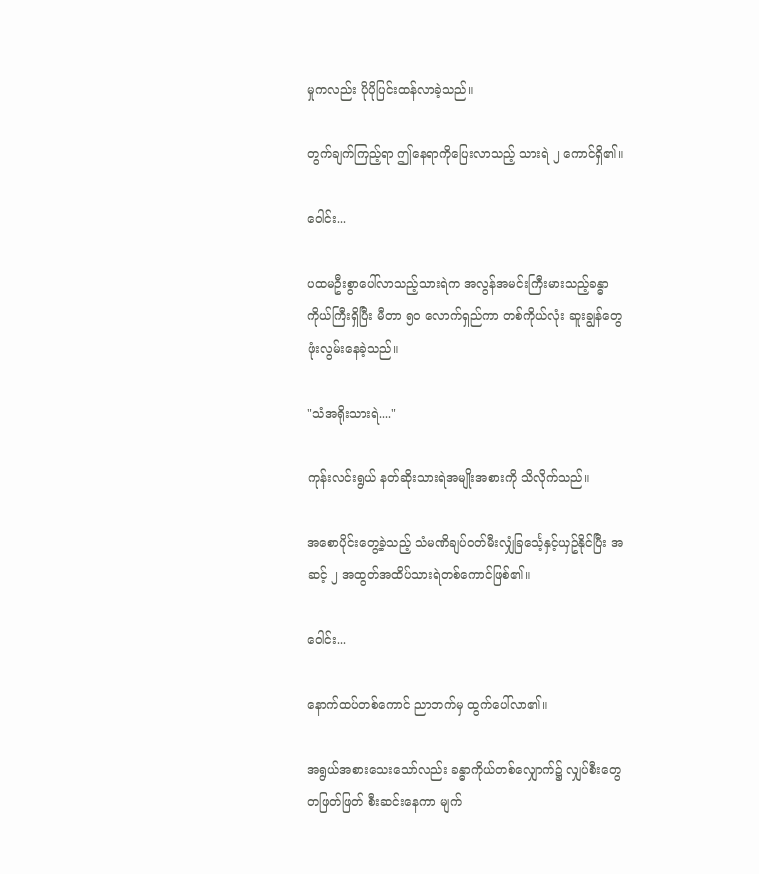မှုကလည်း ပိုပိုပြင်းထန်လာခဲ့သည်။

တွက်ချက်ကြည့်ရာ ဤနေရာကိုပြေးလာသည့် သားရဲ ၂ ကောင်ရှိ၏။

ဝေါင်း...

ပထမဦးစွာပေါ်လာသည့်သားရဲက အလွန်အမင်းကြီးမားသည့်ခန္ဓာကိုယ်ကြီးရှိပြီး မီတာ ၅၀ လောက်ရှည်ကာ တစ်ကိုယ်လုံး ဆူးချွန်တွေဖုံးလွမ်းနေခဲ့သည်။

"သံအရိုးသားရဲ...."

ကုန်းလင်းရွယ် နတ်ဆိုးသားရဲအမျိုးအစားကို သိလိုက်သည်။

အစောပိုင်းတွေ့ခဲ့သည့် သံမဏိချပ်ဝတ်မီးလျှံခြင်္သေ့နှင့်ယှဥ်နိုင်ပြီး အဆင့် ၂ အထွတ်အထိပ်သားရဲတစ်ကောင်ဖြစ်၏။

ဝေါင်း...

နောက်ထပ်တစ်ကောင် ညာဘက်မှ ထွက်ပေါ်လာ၏။

အရွယ်အစားသေးသော်လည်း ခန္ဓာကိုယ်တစ်လျှောက်၌ လျှပ်စီးတွေတဖြတ်ဖြတ် စီးဆင်းနေကာ မျက်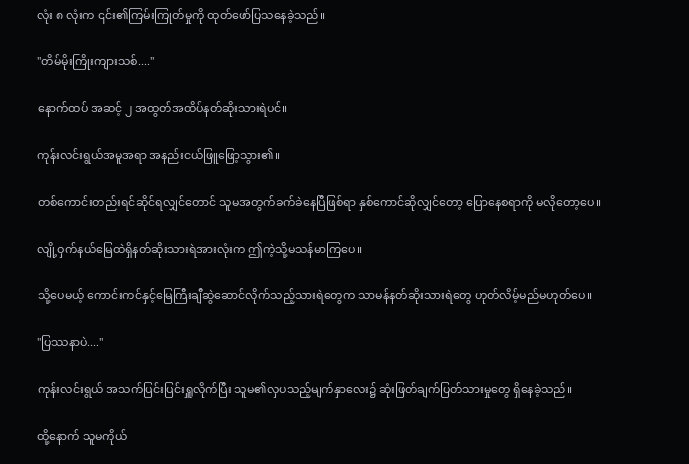လုံး ၈ လုံးက ၎င်း၏ကြမ်းကြုတ်မှုကို ထုတ်ဖော်ပြသနေခဲ့သည်။

"တိမ်မိုးကြိုးကျားသစ်...."

နောက်ထပ် အဆင့် ၂ အထွတ်အထိပ်နတ်ဆိုးသားရဲပင်။

ကုန်းလင်းရွယ်အမူအရာ အနည်းငယ်ဖြူဖြော့သွား၏။

တစ်ကောင်းတည်းရင်ဆိုင်ရလျှင်တောင် သူမအတွက်ခက်ခဲနေပြီဖြစ်ရာ နှစ်ကောင်ဆိုလျှင်တော့ ပြောနေစရာကို မလိုတော့ပေ။

လျို့ဝှက်နယ်မြေထဲရှိနတ်ဆိုးသားရဲအားလုံးက ဤကဲ့သို့မသန်မာကြပေ။

သို့ပေမယ့် ကောင်းကင်နှင့်မြေကြီးချီဆွဲဆောင်လိုက်သည့်သားရဲတွေက သာမန်နတ်ဆိုးသားရဲတွေ ဟုတ်လိမ့်မည်မဟုတ်ပေ။

"ပြဿနာပဲ...."

ကုန်းလင်းရွယ် အသက်ပြင်းပြင်းရှူလိုက်ပြီး သူမ၏လှပသည့်မျက်နှာလေး၌ ဆုံးဖြတ်ချက်ပြတ်သားမှုတွေ ရှိနေခဲ့သည်။

ထို့နောက် သူမကိုယ်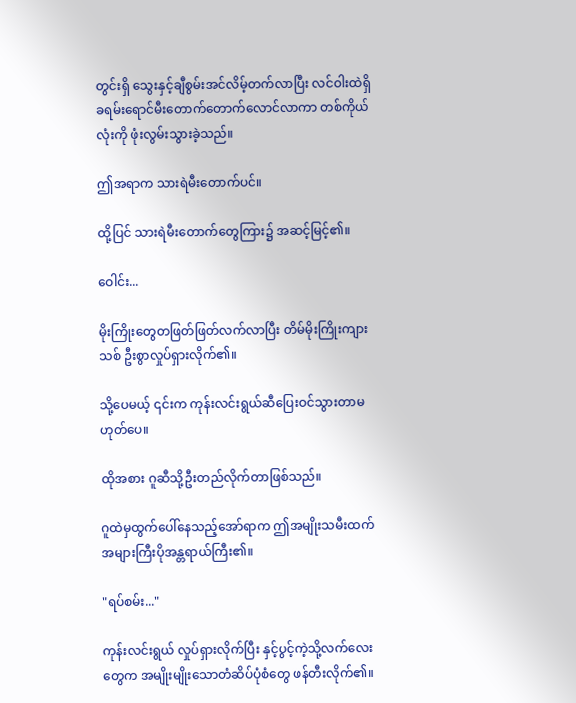တွင်းရှိ သွေးနှင့်ချီစွမ်းအင်လိမ့်တက်လာပြီး လင်ဝါးထဲရှိ ခရမ်းရောင်မီးတောက်တောက်လောင်လာကာ တစ်ကိုယ်လုံးကို ဖုံးလွမ်းသွားခဲ့သည်။

ဤအရာက သားရဲမီးတောက်ပင်။

ထို့ပြင် သားရဲမီးတောက်တွေကြား၌ အဆင့်မြင့်၏။

ဝေါင်း...

မိုးကြိုးတွေတဖြတ်ဖြတ်လက်လာပြီး တိမ်မိုးကြိုးကျားသစ် ဦးစွာလှုပ်ရှားလိုက်၏။

သို့ပေမယ့် ၎င်းက ကုန်းလင်းရွယ်ဆီပြေးဝင်သွားတာမဟုတ်ပေ။

ထိုအစား ဂူဆီသို့ဦးတည်လိုက်တာဖြစ်သည်။

ဂူထဲမှထွက်ပေါ်နေသည့်အော်ရာက ဤအမျိုးသမီးထက် အများကြီးပိုအန္တရာယ်ကြီး၏။

"ရပ်စမ်း..."

ကုန်းလင်းရွယ် လှုပ်ရှားလိုက်ပြီး နှင့်ပွင့်ကဲ့သို့လက်လေးတွေက အမျိုးမျိုးသောတံဆိပ်ပုံစံတွေ ဖန်တီးလိုက်၏။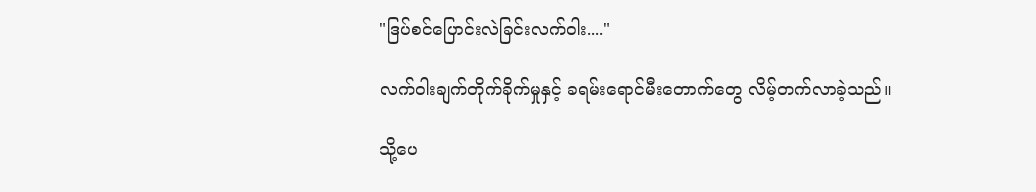"ဒြပ်စင်ပြောင်းလဲခြင်းလက်ဝါး...."

လက်ဝါးချက်တိုက်ခိုက်မှုနှင့် ခရမ်းရောင်မီးတောက်တွေ လိမ့်တက်လာခဲ့သည်။

သို့ပေ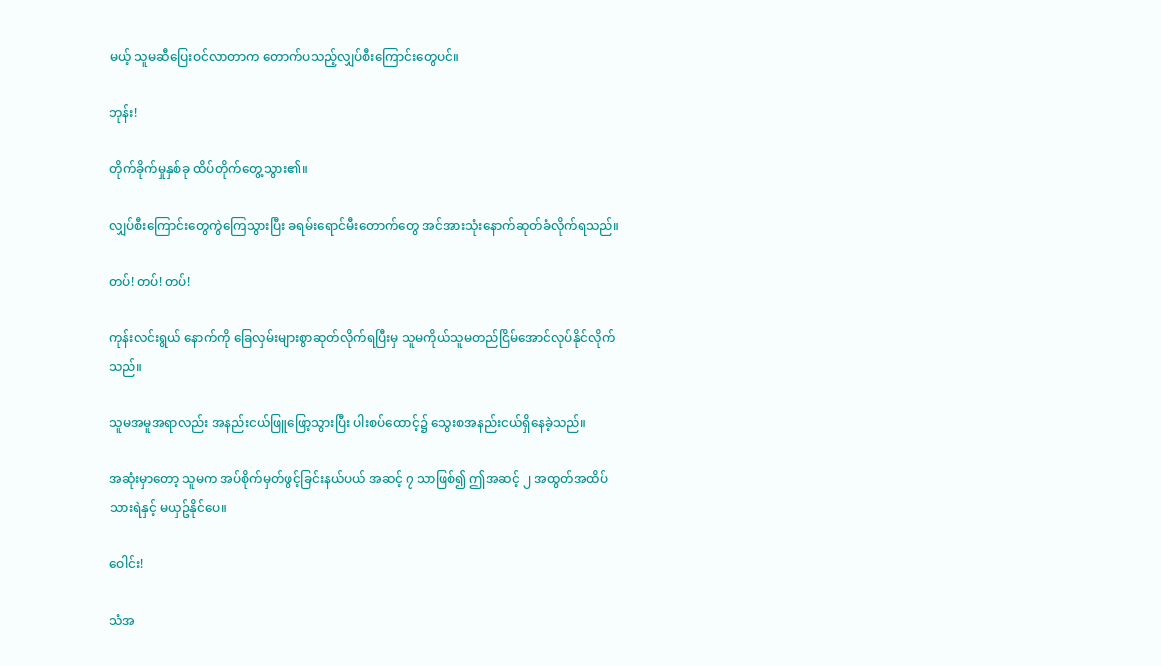မယ့် သူမဆီပြေးဝင်လာတာက တောက်ပသည့်လျှပ်စီးကြောင်းတွေပင်။

ဘုန်း!

တိုက်ခိုက်မှုနှစ်ခု ထိပ်တိုက်တွေ့သွား၏။

လျှပ်စီးကြောင်းတွေကွဲကြေသွားပြီး ခရမ်းရောင်မီးတောက်တွေ အင်အားသုံးနောက်ဆုတ်ခံလိုက်ရသည်။

တပ်! တပ်! တပ်!

ကုန်းလင်းရွယ် နောက်ကို ခြေလှမ်းများစွာဆုတ်လိုက်ရပြီးမှ သူမကိုယ်သူမတည်ငြိမ်အောင်လုပ်နိုင်လိုက်သည်။

သူမအမူအရာလည်း အနည်းငယ်ဖြူဖြော့သွားပြီး ပါးစပ်ထောင့်၌ သွေးစအနည်းငယ်ရှိနေခဲ့သည်။

အဆုံးမှာတော့ သူမက အပ်စိုက်မှတ်ဖွင့်ခြင်းနယ်ပယ် အဆင့် ၇ သာဖြစ်၍ ဤအဆင့် ၂ အထွတ်အထိပ်သားရဲနှင့် မယှဥ်နိုင်ပေ။

ဝေါင်း!

သံအ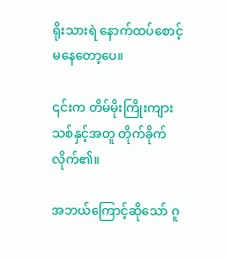ရိုးသားရဲ နောက်ထပ်စောင့်မနေတော့ပေ။

၎င်းက တိမ်မိုးကြိုးကျားသစ်နှင့်အတူ တိုက်ခိုက်လိုက်၏။

အဘယ်ကြောင့်ဆိုသော် ဂူ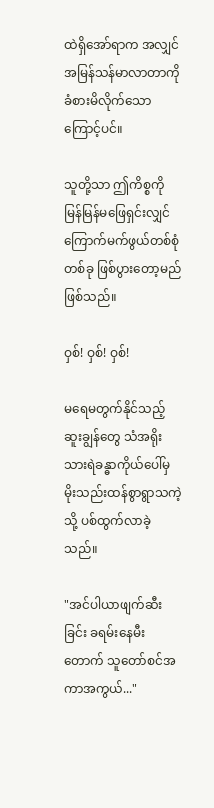ထဲရှိအော်ရာက အလျှင်အမြန်သန်မာလာတာကို ခံစားမိလိုက်သောကြောင့်ပင်။

သူတို့သာ ဤကိစ္စကို မြန်မြန်မဖြေရှင်းလျှင် ကြောက်မက်ဖွယ်တစ်စုံတစ်ခု ဖြစ်ပွားတော့မည်ဖြစ်သည်။

ဝှစ်! ဝှစ်! ဝှစ်!

မရေမတွက်နိုင်သည့်ဆူးချွန်တွေ သံအရိုးသားရဲခန္ဓာကိုယ်ပေါ်မှ မိုးသည်းထန်စွာရွာသကဲ့သို့ ပစ်ထွက်လာခဲ့သည်။

"အင်ပါယာဖျက်ဆီးခြင်း ခရမ်းနေမီးတောက် သူတော်စင်အကာအကွယ်..."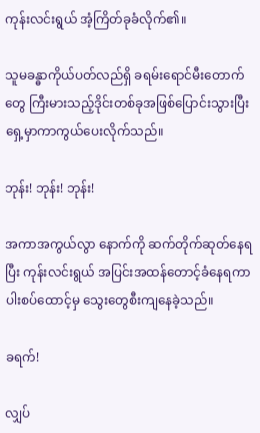ကုန်းလင်းရွယ် အံ့ကြိတ်ခုခံလိုက်၏။

သူမခန္ဓာကိုယ်ပတ်လည်ရှိ ခရမ်းရောင်မီးတောက်တွေ ကြီးမားသည့်ဒိုင်းတစ်ခုအဖြစ်ပြောင်းသွားပြီး ရှေ့မှာကာကွယ်ပေးလိုက်သည်။

ဘုန်း! ဘုန်း! ဘုန်း!

အကာအကွယ်လွာ နောက်ကို ဆက်တိုက်ဆုတ်နေရပြီး ကုန်းလင်းရွယ် အပြင်းအထန်တောင့်ခံနေရကာ ပါးစပ်ထောင့်မှ သွေးတွေစီးကျနေခဲ့သည်။

ခရက်!

လျှပ်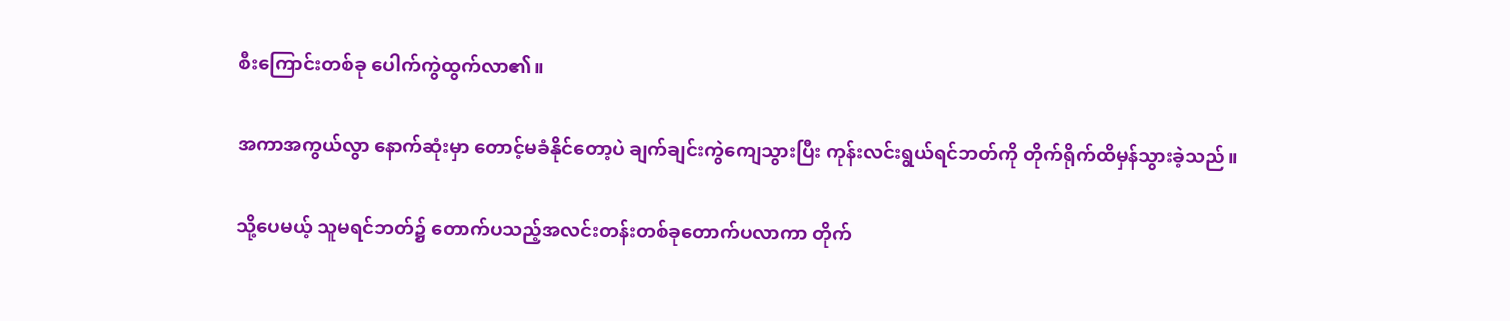စီးကြောင်းတစ်ခု ပေါက်ကွဲထွက်လာ၏။

အကာအကွယ်လွာ နောက်ဆုံးမှာ တောင့်မခံနိုင်တော့ပဲ ချက်ချင်းကွဲကျေသွားပြီး ကုန်းလင်းရွယ်ရင်ဘတ်ကို တိုက်ရိုက်ထိမှန်သွားခဲ့သည်။

သို့ပေမယ့် သူမရင်ဘတ်၌ တောက်ပသည့်အလင်းတန်းတစ်ခုတောက်ပလာကာ တိုက်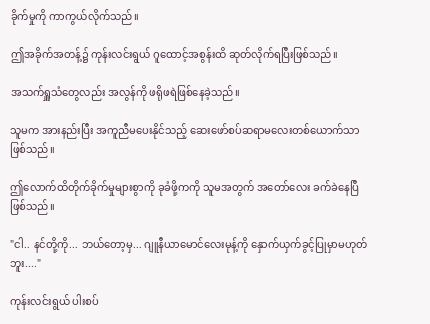ခိုက်မှုကို ကာကွယ်လိုက်သည်။

ဤအခိုက်အတန့်၌ ကုန်းလင်းရွယ် ဂူထောင့်အစွန်းထိ ဆုတ်လိုက်ရပြီးဖြစ်သည်။

အသက်ရှူသံတွေလည်း အလွန်ကို ဖရိုဖရဲဖြစ်နေခဲ့သည်။

သူမက အားနည်းပြီး အကူညီမပေးနိုင်သည့် ဆေးဖော်စပ်ဆရာမလေးတစ်ယောက်သာဖြစ်သည်။

ဤလောက်ထိတိုက်ခိုက်မှုများစွာကို ခုခံဖို့ကကို သူမအတွက် အတော်လေး ခက်ခဲနေပြီဖြစ်သည်။

"ငါ.. နင်တို့ကို... ဘယ်တော့မှ... ဂျူနီယာမောင်လေးမုန့်ကို နှောက်ယှက်ခွင့်ပြုမှာမဟုတ်ဘူး...."

ကုန်းလင်းရွယ် ပါးစပ်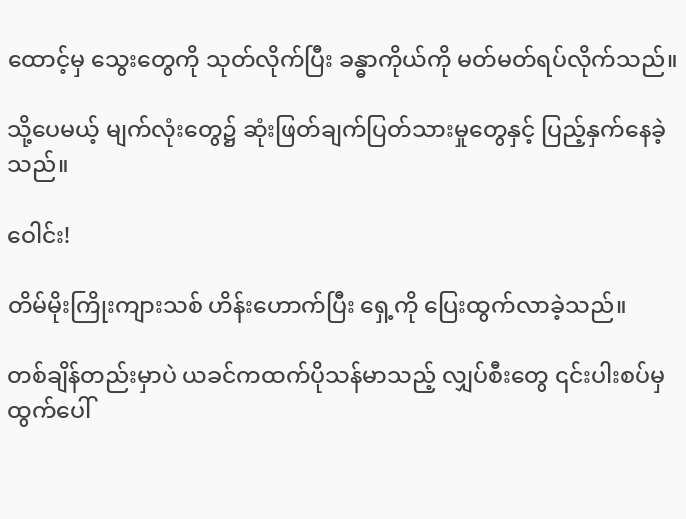ထောင့်မှ သွေးတွေကို သုတ်လိုက်ပြီး ခန္ဓာကိုယ်ကို မတ်မတ်ရပ်လိုက်သည်။

သို့ပေမယ့် မျက်လုံးတွေ၌ ဆုံးဖြတ်ချက်ပြတ်သားမှုတွေနှင့် ပြည့်နှက်နေခဲ့သည်။

ဝေါင်း!

တိမ်မိုးကြိုးကျားသစ် ဟိန်းဟောက်ပြီး ရှေ့ကို ပြေးထွက်လာခဲ့သည်။

တစ်ချိန်တည်းမှာပဲ ယခင်ကထက်ပိုသန်မာသည့် လျှပ်စီးတွေ ၎င်းပါးစပ်မှ ထွက်ပေါ်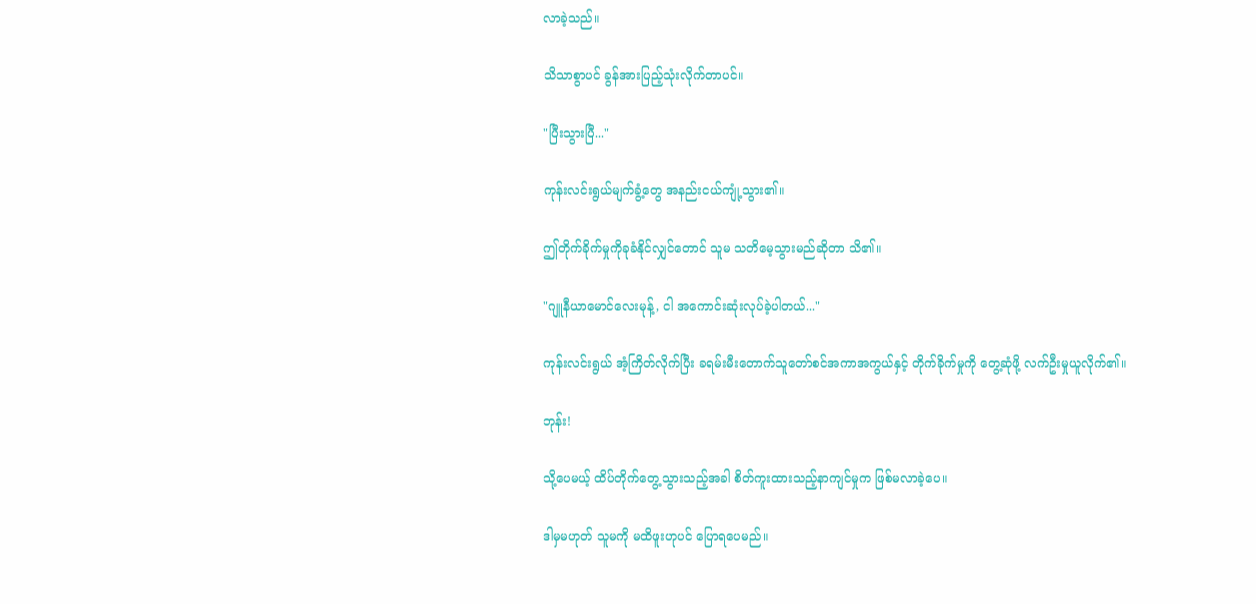လာခဲ့သည်။

သိသာစွာပင် ခွန်အားပြည့်သုံးလိုက်တာပင်။

"ပြီးသွားပြီ..."

ကုန်းလင်းရွယ်မျက်ခွံ့တွေ အနည်းငယ်ကျုံ့သွား၏။

ဤတိုက်ခိုက်မှုကိုခုခံနိုင်လျှင်တောင် သူမ သတိမေ့သွားမည်ဆိုတာ သိ၏။

"ဂျူနီယာမောင်လေးမုန့်, ငါ အကောင်းဆုံးလုပ်ခဲ့ပါတယ်..."

ကုန်းလင်းရွယ် အံ့ကြိတ်လိုက်ပြီး ခရမ်းမီးတောက်သူတော်စင်အကာအကွယ်နှင့် တိုက်ခိုက်မှုကို တွေ့ဆုံဖို့ လက်ဦးမှုယူလိုက်၏။

ဘုန်း!

သို့ပေမယ့် ထိပ်တိုက်တွေ့သွားသည့်အခါ စိတ်ကူးထားသည့်နာကျင်မှုက ဖြစ်မလာခဲ့ပေ။

ဒါမှမဟုတ် သူမကို မထိဖူးဟုပင် ပြောရပေမည်။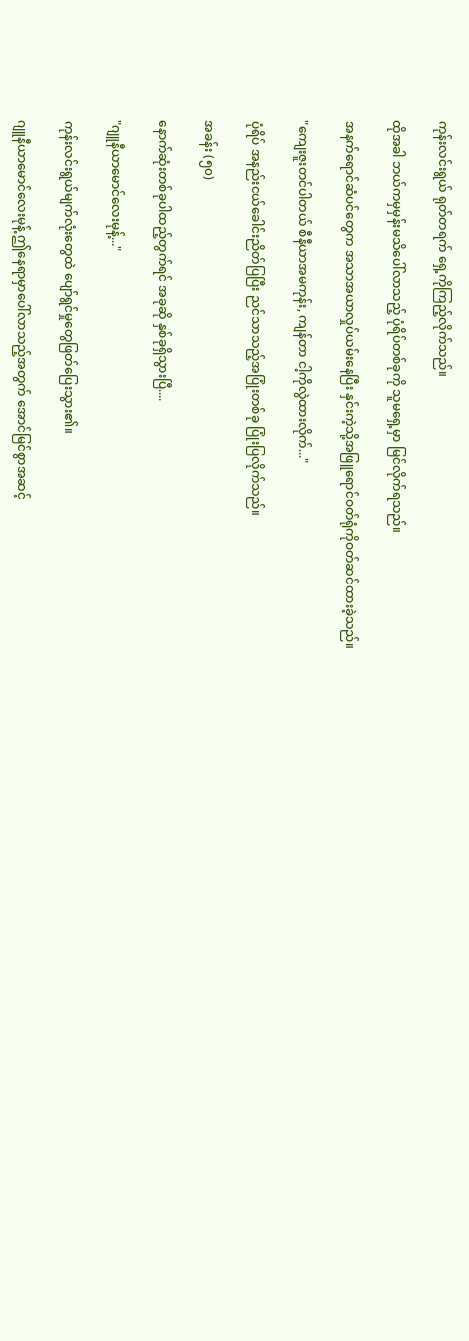ကုန်းလင်းရွယ် ရုတ်တရက် ရှေ့ကိုကြည့်လိုက်သည်။

ထိုအခါ ဘယ်ကမှမှန်းမသိပေါ်လာသည့် ပုံရိပ်တစ်ခုကို သူမရှေ့မှာ မြင်လိုက်ရသည်။

အနက်ရောင်ဆံပင်တွေက အသာအယာလှုပ်ယမ်းနေပြီး နှင်းကဲ့သို့အဖြူရောင်ဝတ်ရုံကိုဝတ်ဆင်ထားခဲ့သည်။

"ကျေးဇူးတင်ပါတယ် စီနီယာအမကုန်း, ကျန်တာ ငါ့ကိုလွဲထားလိုက်..."

ပုံရိပ် အနည်းငယ်ခေါင်းညိတ်ပြပြီး ညင်သာသည့်အပြုံးတစ်ခု ပြုံးပြလိုက်သည်။

အခန်း (၅၀)

နောက်ဆုံးတစ်ခုပါထည့်တွက်ရင် အခုဆို နှစ်ခုရှိသွားပြီ....

"ဂျူနီယာမောင်လေးမုန့်..."

ကုန်းလင်းရွယ်မျက်လုံးတွေထဲ ပျော်ရွင်မှုတွေဖြတ်ပြေးသွား၏။

ဂျူနီယာမောင်လေးမုန့် ဤနေရာမှာပေါ်လာသည့်အတွက် အောင်မြင်စွာအဆင့်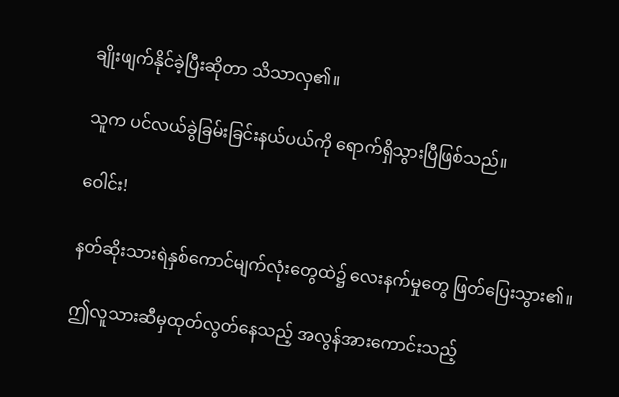ချိုးဖျက်နိုင်ခဲ့ပြီးဆိုတာ သိသာလှ၏။

သူက ပင်လယ်ခွဲခြမ်းခြင်းနယ်ပယ်ကို ရောက်ရှိသွားပြီဖြစ်သည်။

ဝေါင်း!

နတ်ဆိုးသားရဲနှစ်ကောင်မျက်လုံးတွေထဲ၌ လေးနက်မှုတွေ ဖြတ်ပြေးသွား၏။

ဤလူသားဆီမှထုတ်လွတ်နေသည့် အလွန်အားကောင်းသည့်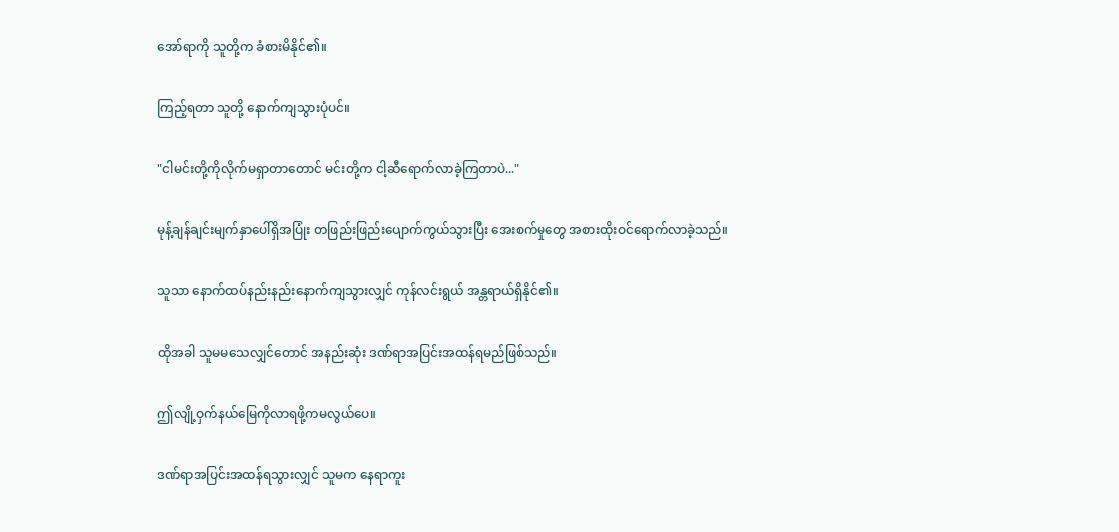အော်ရာကို သူတို့က ခံစားမိနိုင်၏။

ကြည့်ရတာ သူတို့ နောက်ကျသွားပုံပင်။

"ငါမင်းတို့ကိုလိုက်မရှာတာတောင် မင်းတို့က ငါ့ဆီရောက်လာခဲ့ကြတာပဲ..."

မုန့်ချန်ချင်းမျက်နှာပေါ်ရှိအပြုံး တဖြည်းဖြည်းပျောက်ကွယ်သွားပြီး အေးစက်မှုတွေ အစားထိုးဝင်ရောက်လာခဲ့သည်။

သူသာ နောက်ထပ်နည်းနည်းနောက်ကျသွားလျှင် ကုန်လင်းရွယ် အန္တရာယ်ရှိနိုင်၏။

ထိုအခါ သူမမသေလျှင်တောင် အနည်းဆုံး ဒဏ်ရာအပြင်းအထန်ရမည်ဖြစ်သည်။

ဤလျို့ဝှက်နယ်မြေကိုလာရဖို့ကမလွယ်ပေ။

ဒဏ်ရာအပြင်းအထန်ရသွားလျှင် သူမက နေရာကူး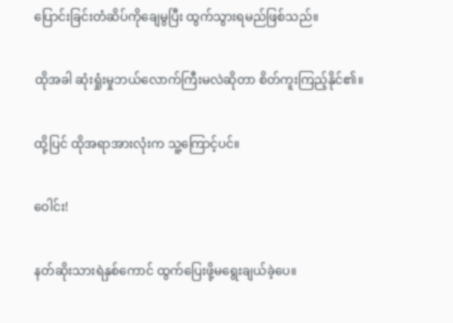ပြောင်းခြင်းတံဆိပ်ကိုချေမွပြီး ထွက်သွားရမည်ဖြစ်သည်။

ထိုအခါ ဆုံးရှုံးမှုဘယ်လောက်ကြီးမလဲဆိုတာ စိတ်ကူးကြည့်နိုင်၏။

ထို့ပြင် ထိုအရာအားလုံးက သူ့ကြောင့်ပင်။

ဝေါင်း!

နတ်ဆိုးသားရဲနှစ်ကောင် ထွက်ပြေးဖို့မရွေးချယ်ခဲ့ပေ။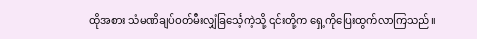ထိုအစား သံမဏိချပ်ဝတ်မီးလျှံခြင်္သေ့ကဲ့သို့ ၎င်းတို့က ရှေ့ကိုပြေးထွက်လာကြသည်။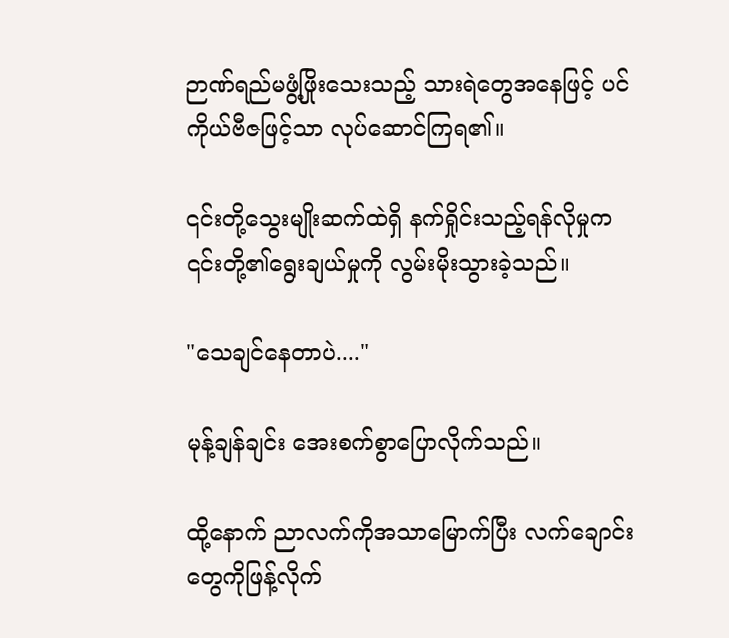ဉာဏ်ရည်မဖွံ့ဖြိုးသေးသည့် သားရဲတွေအနေဖြင့် ပင်ကိုယ်ဗီဇဖြင့်သာ လုပ်ဆောင်ကြရ၏။

၎င်းတို့သွေးမျိုးဆက်ထဲရှိ နက်ရှိုင်းသည့်ရန်လိုမှုက ၎င်းတို့၏ရွေးချယ်မှုကို လွမ်းမိုးသွားခဲ့သည်။

"သေချင်နေတာပဲ...."

မုန့်ချန်ချင်း အေးစက်စွာပြောလိုက်သည်။

ထို့နောက် ညာလက်ကိုအသာမြောက်ပြီး လက်ချောင်းတွေကိုဖြန့်လိုက်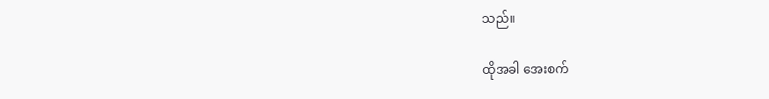သည်။

ထိုအခါ အေးစက်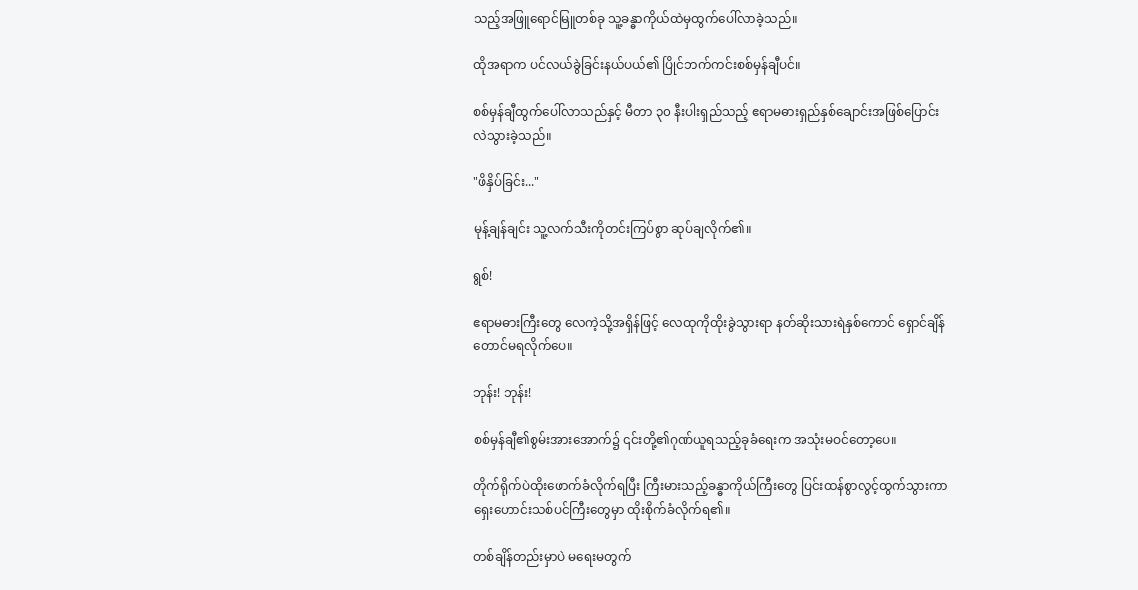သည့်အဖြူရောင်မြူတစ်ခု သူ့ခန္ဓာကိုယ်ထဲမှထွက်ပေါ်လာခဲ့သည်။

ထိုအရာက ပင်လယ်ခွဲခြင်းနယ်ပယ်၏ ပြိုင်ဘက်ကင်းစစ်မှန်ချီပင်။

စစ်မှန်ချီထွက်ပေါ်လာသည်နှင့် မီတာ ၃၀ နီးပါးရှည်သည့် ဧရာမဓားရှည်နှစ်ချောင်းအဖြစ်ပြောင်းလဲသွားခဲ့သည်။

"ဖိနှိပ်ခြင်း..."

မုန့်ချန်ချင်း သူ့လက်သီးကိုတင်းကြပ်စွာ ဆုပ်ချလိုက်၏။

ရွစ်!

ဧရာမဓားကြီးတွေ လေကဲ့သို့အရှိန်ဖြင့် လေထုကိုထိုးခွဲသွားရာ နတ်ဆိုးသားရဲနှစ်ကောင် ရှောင်ချိန်တောင်မရလိုက်ပေ။

ဘုန်း! ဘုန်း!

စစ်မှန်ချီ၏စွမ်းအားအောက်၌ ၎င်းတို့၏ဂုဏ်ယူရသည့်ခုခံရေးက အသုံးမဝင်တော့ပေ။

တိုက်ရိုက်ပဲထိုးဖောက်ခံလိုက်ရပြီး ကြီးမားသည့်ခန္ဓာကိုယ်ကြီးတွေ ပြင်းထန်စွာလွင့်ထွက်သွားကာ ရှေးဟောင်းသစ်ပင်ကြီးတွေမှာ ထိုးစိုက်ခံလိုက်ရ၏။

တစ်ချိန်တည်းမှာပဲ မရေးမတွက်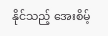နိုင်သည့် အေးစိမ့်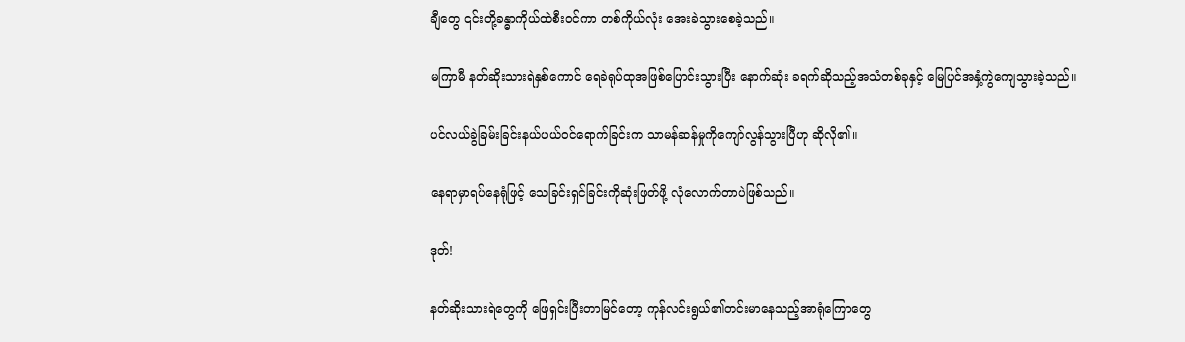ချီတွေ ၎င်းတို့ခန္ဓာကိုယ်ထဲစီးဝင်ကာ တစ်ကိုယ်လုံး အေးခဲသွားစေခဲ့သည်။

မကြာမီ နတ်ဆိုးသားရဲနှစ်ကောင် ရေခဲရုပ်ထုအဖြစ်ပြောင်းသွားပြီး နောက်ဆုံး ခရက်ဆိုသည့်အသံတစ်ခုနှင့် မြေပြင်အနှံ့ကွဲကျေသွားခဲ့သည်။

ပင်လယ်ခွဲခြမ်းခြင်းနယ်ပယ်ဝင်ရောက်ခြင်းက သာမန်ဆန်မှုကိုကျော်လွန်သွားပြီဟု ဆိုလို၏။

နေရာမှာရပ်နေရုံဖြင့် သေခြင်းရှင်ခြင်းကိုဆုံးဖြတ်ဖို့ လုံလောက်တာပဲဖြစ်သည်။

ဒုတ်!

နတ်ဆိုးသားရဲတွေကို ဖြေရှင်းပြီးတာမြင်တော့ ကုန်လင်းရွယ်၏တင်းမာနေသည့်အာရုံကြောတွေ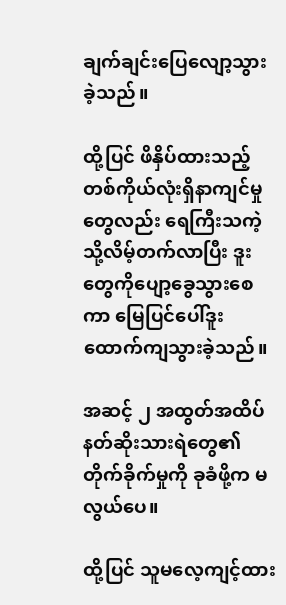ချက်ချင်းပြေလျော့သွားခဲ့သည်။

ထို့ပြင် ဖိနှိပ်ထားသည့်တစ်ကိုယ်လုံးရှိနာကျင်မှုတွေလည်း ရေကြီးသကဲ့သို့လိမ့်တက်လာပြီး ဒူးတွေကိုပျော့ခွေသွားစေကာ မြေပြင်ပေါ်ဒူးထောက်ကျသွားခဲ့သည်။

အဆင့် ၂ အထွတ်အထိပ်နတ်ဆိုးသားရဲတွေ၏တိုက်ခိုက်မှုကို ခုခံဖို့က မလွယ်ပေ။

ထို့ပြင် သူမလေ့ကျင့်ထား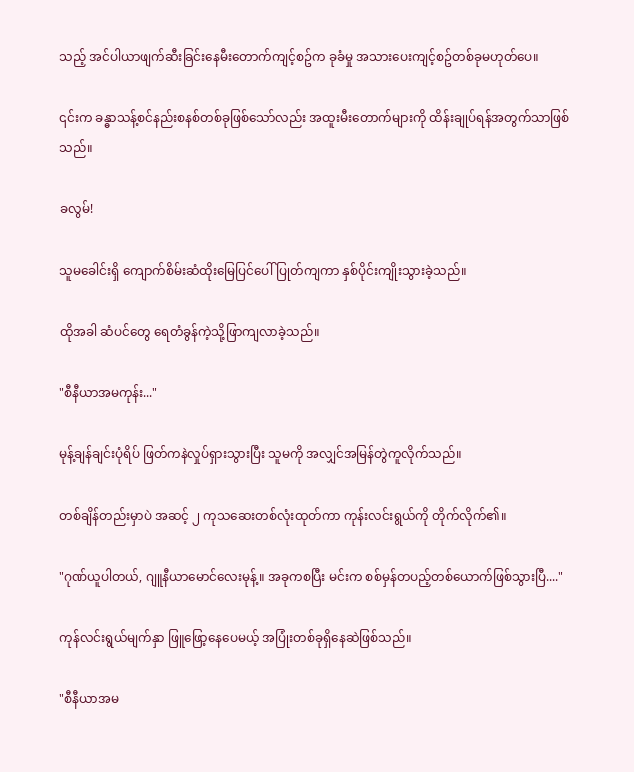သည့် အင်ပါယာဖျက်ဆီးခြင်းနေမီးတောက်ကျင့်စဥ်က ခုခံမှု အသားပေးကျင့်စဥ်တစ်ခုမဟုတ်ပေ။

၎င်းက ခန္ဓာသန့်စင်နည်းစနစ်တစ်ခုဖြစ်သော်လည်း အထူးမီးတောက်များကို ထိန်းချုပ်ရန်အတွက်သာဖြစ်သည်။

ခလွမ်!

သူမခေါင်းရှိ ကျောက်စိမ်းဆံထိုးမြေပြင်ပေါ်ပြုတ်ကျကာ နှစ်ပိုင်းကျိုးသွားခဲ့သည်။

ထိုအခါ ဆံပင်တွေ ရေတံခွန်ကဲ့သို့ဖြာကျလာခဲ့သည်။

"စီနီယာအမကုန်း..."

မုန့်ချန်ချင်းပုံရိပ် ဖြတ်ကနဲလှုပ်ရှားသွားပြီး သူမကို အလျှင်အမြန်တွဲကူလိုက်သည်။

တစ်ချိန်တည်းမှာပဲ အဆင့် ၂ ကုသဆေးတစ်လုံးထုတ်ကာ ကုန်းလင်းရွယ်ကို တိုက်လိုက်၏။

"ဂုဏ်ယူပါတယ်, ဂျူနီယာမောင်လေးမုန့်။ အခုကစပြီး မင်းက စစ်မှန်တပည့်တစ်ယောက်ဖြစ်သွားပြီ...."

ကုန်လင်းရွယ်မျက်နှာ ဖြူဖြော့နေပေမယ့် အပြုံးတစ်ခုရှိနေဆဲဖြစ်သည်။

"စီနီယာအမ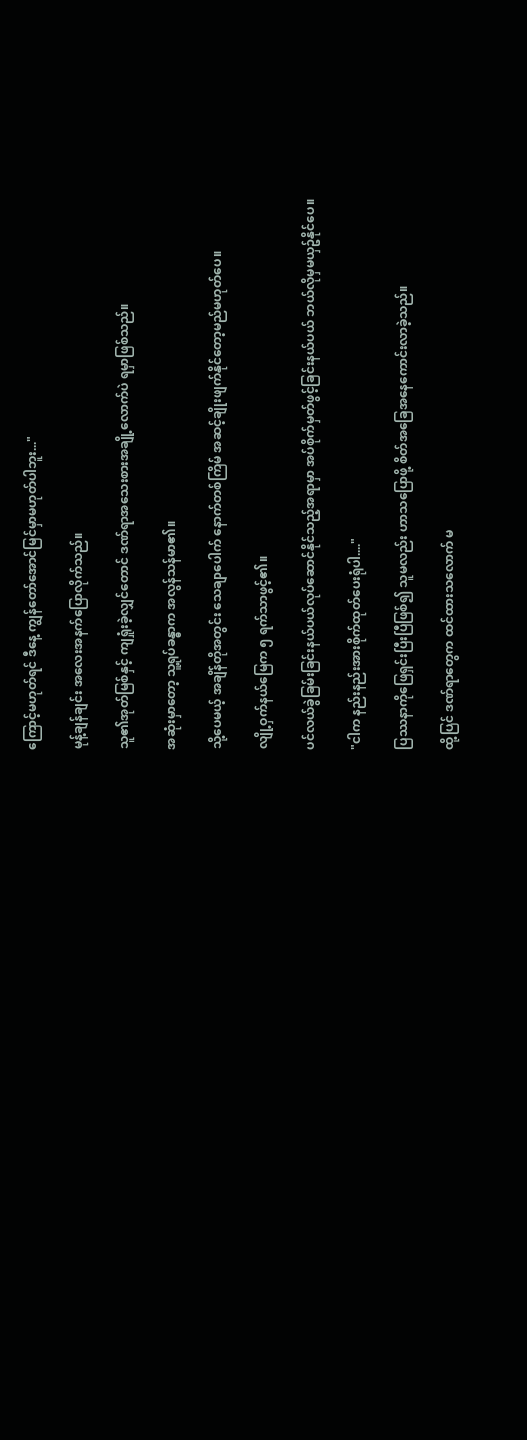ကြောင့်မဟုတ်ရင် ဒီနေ့ ကျွန်တော်အောင်မြင်မှာမဟုတ်ပါဘူး..."

မုန့်ချန်ချင်း အလေးအနက်ပြောလိုက်သည်။

သူ၏အုတ်မြစ်နှင့် ကျရှုံးခဲ့လျှင်တောင် ဒဏ်ရာအသေးစားအချို့လောက်ပဲ ရမှာဖြစ်သည်။

အဆုံးမှာတော့ သူ့ရုပ်ခန္ဓာက အလွန်သန်မာ၏။

သို့ပေမယ့် အချိန်တိုအတွင်း သေချာပေါက် နောက်တစ်ကြိမ် အဆင့်ချိုးဖျက်နိုင်တော့မည်မဟုတ်ပေ။

လျို့ဝှက်နယ်မြေက ၅ ရက်သာဖွင့်၏။

ပင်လယ်ခွဲခြမ်းခြင်းနယ်ပယ်လုပ်ဆောင်နိုင်သည့်အရာမှာ အပ်စိုက်မှတ်ဖွင့်ခြင်းနယ်ပယ် ဘယ်လိုမှမယှဥ်နိုင်ပေ။

"ငါက နည်းနည်းအားစိုက်ထုတ်ပေးရုံပါ...."

ပြဿနာကိုဖြေရှင်းပြီးပြီဖြစ်၍ သူမလည်း ဟာသပြောဖို့ စိတ်အခြေအနေကောင်းလာခဲ့သည်။

ထို့ပြင် ဒဏ်ရာတွေက ထင်ထားသလောက် မ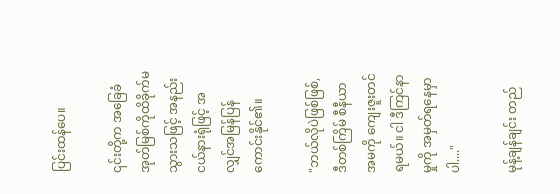ပြင်းထန်ပေ။

၎င်းတို့က အခြေခံအုတ်မြစ်ကိုထိခိုက်မသွားသဖြင့် အနည်းငယ်နားရုံဖြင့် အလျှင်အမြန်ပြန်ကောင်းနိုင်၏။

"ဘယ်လိုပဲဖြစ်ဖြစ်, ဒီတစ်ကြိမ် စီနီယာအမကို ကျေးဇူးတင်ရမယ်။ ငါ ဒီကြင်နာမှုကို အမှတ်ရနေမှာပါ...."

မုန့်ချန်ချင်း တည်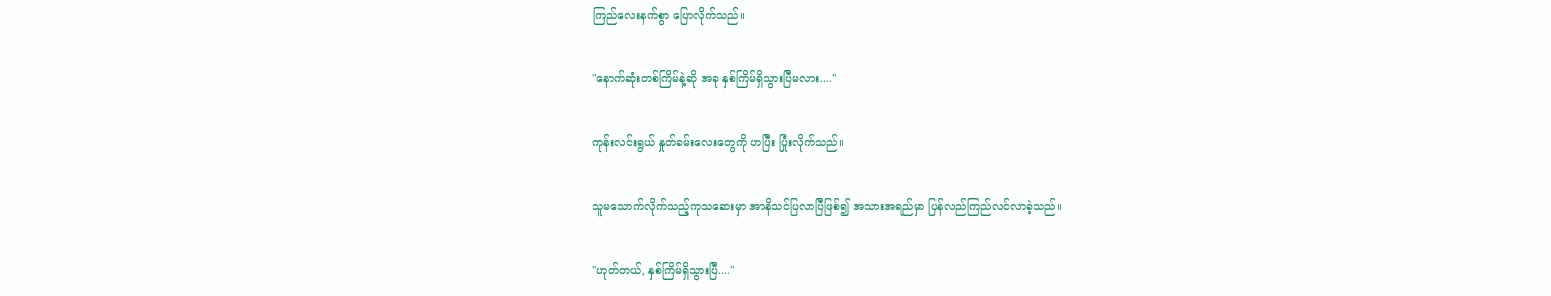ကြည်လေးနက်စွာ ပြောလိုက်သည်။

"နောက်ဆုံးတစ်ကြိမ်နဲ့ဆို အခု နှစ်ကြိမ်ရှိသွားပြီမလား...."

ကုန်းလင်းရွယ် နှုတ်ခမ်းလေးတွေကို ဟပြီး ပြုံးလိုက်သည်။

သူမသောက်လိုက်သည့်ကုသဆေးမှာ အာနိသင်ပြလာပြီဖြစ်၍ အသားအရည်မှာ ပြန်လည်ကြည်လင်လာခဲ့သည်။

"ဟုတ်တယ်, နှစ်ကြိမ်ရှိသွားပြီ...."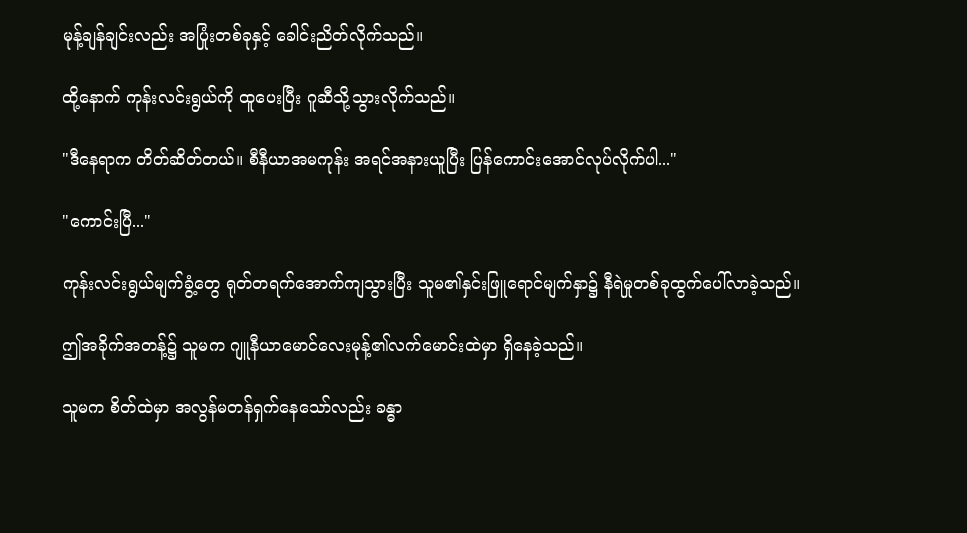မုန့်ချန်ချင်းလည်း အပြုံးတစ်ခုနှင့် ခေါင်းညိတ်လိုက်သည်။

ထို့နောက် ကုန်းလင်းရွယ်ကို ထူပေးပြီး ဂူဆီသို့သွားလိုက်သည်။

"ဒီနေရာက တိတ်ဆိတ်တယ်။ စီနီယာအမကုန်း အရင်အနားယူပြီး ပြန်ကောင်းအောင်လုပ်လိုက်ပါ..."

"ကောင်းပြီ..."

ကုန်းလင်းရွယ်မျက်ခွံ့တွေ ရုတ်တရက်အောက်ကျသွားပြီး သူမ၏နှင်းဖြူရောင်မျက်နှာ၌ နီရဲမှုတစ်ခုထွက်ပေါ်လာခဲ့သည်။

ဤအခိုက်အတန့်၌ သူမက ဂျူနီယာမောင်လေးမုန့်၏လက်မောင်းထဲမှာ ရှိနေခဲ့သည်။

သူမက စိတ်ထဲမှာ အလွန်မတန်ရှက်နေသော်လည်း ခန္ဓာ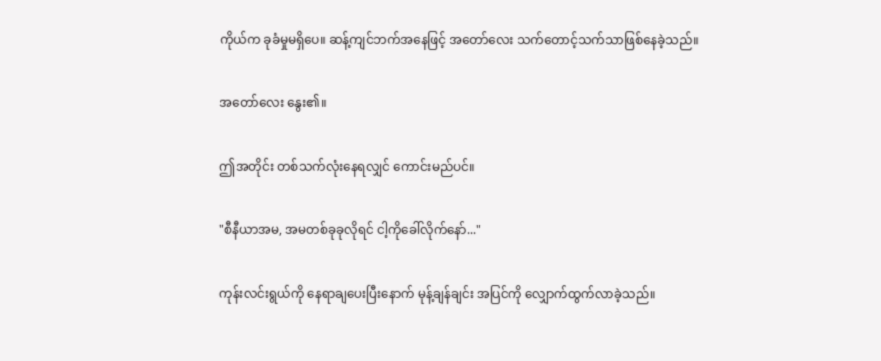ကိုယ်က ခုခံမှုမရှိပေ။ ဆန့်ကျင်ဘက်အနေဖြင့် အတော်လေး သက်တောင့်သက်သာဖြစ်နေခဲ့သည်။

အတော်လေး နွေး၏။

ဤအတိုင်း တစ်သက်လုံးနေရလျှင် ကောင်းမည်ပင်။

"စီနီယာအမ, အမတစ်ခုခုလိုရင် ငါ့ကိုခေါ်လိုက်နော်..."

ကုန်းလင်းရွယ်ကို နေရာချပေးပြီးနောက် မုန့်ချန်ချင်း အပြင်ကို လျှောက်ထွက်လာခဲ့သည်။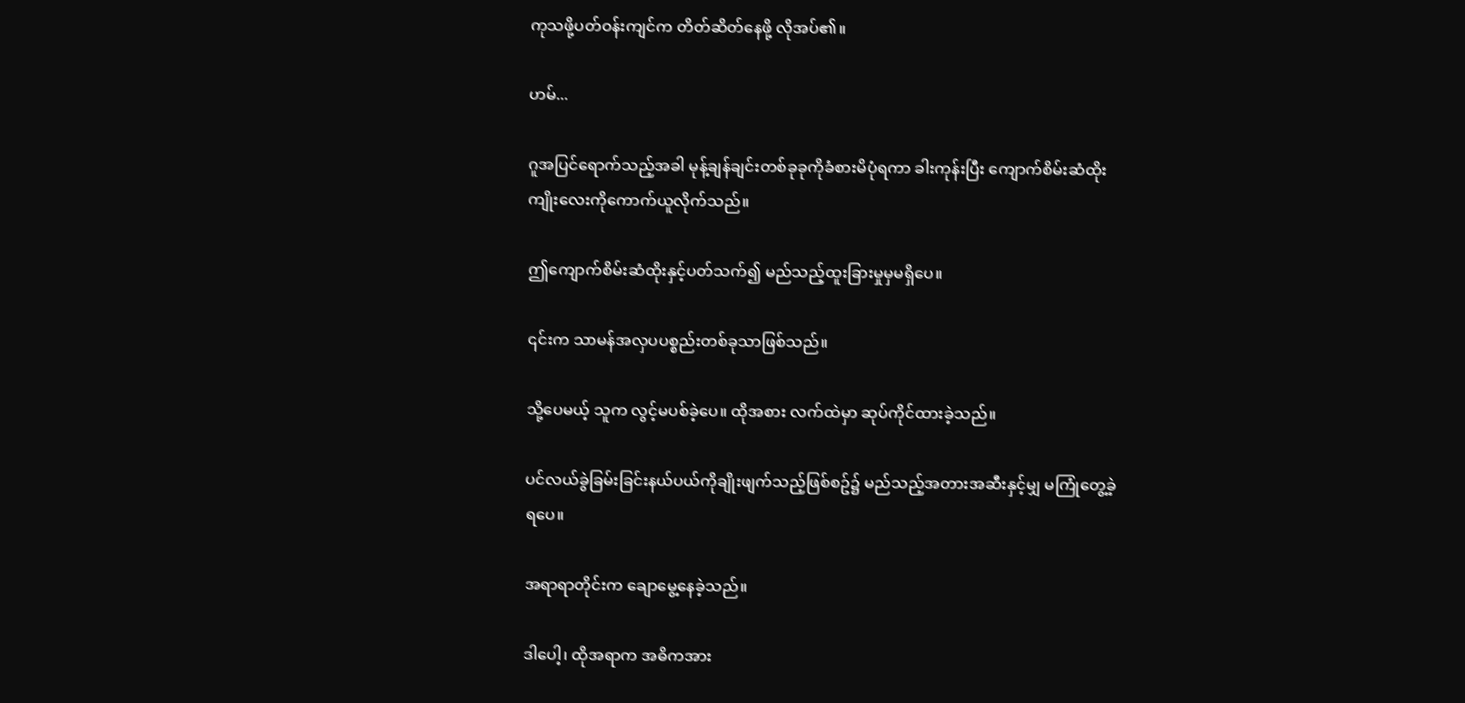ကုသဖို့ပတ်ဝန်းကျင်က တိတ်ဆိတ်နေဖို့ လိုအပ်၏။

ဟမ်...

ဂူအပြင်ရောက်သည့်အခါ မုန့်ချန်ချင်းတစ်ခုခုကိုခံစားမိပုံရကာ ခါးကုန်းပြီး ကျောက်စိမ်းဆံထိုးကျိုးလေးကိုကောက်ယူလိုက်သည်။

ဤကျောက်စိမ်းဆံထိုးနှင့်ပတ်သက်၍ မည်သည့်ထူးခြားမှုမှမရှိပေ။

၎င်းက သာမန်အလှပပစ္စည်းတစ်ခုသာဖြစ်သည်။

သို့ပေမယ့် သူက လွင့်မပစ်ခဲ့ပေ။ ထိုအစား လက်ထဲမှာ ဆုပ်ကိုင်ထားခဲ့သည်။

ပင်လယ်ခွဲခြမ်းခြင်းနယ်ပယ်ကိုချိုးဖျက်သည့်ဖြစ်စဥ်၌ မည်သည့်အတားအဆီးနှင့်မျှ မကြုံတွေ့ခဲ့ရပေ။

အရာရာတိုင်းက ချောမွေ့နေခဲ့သည်။

ဒါပေါ့၊ ထိုအရာက အဓိကအား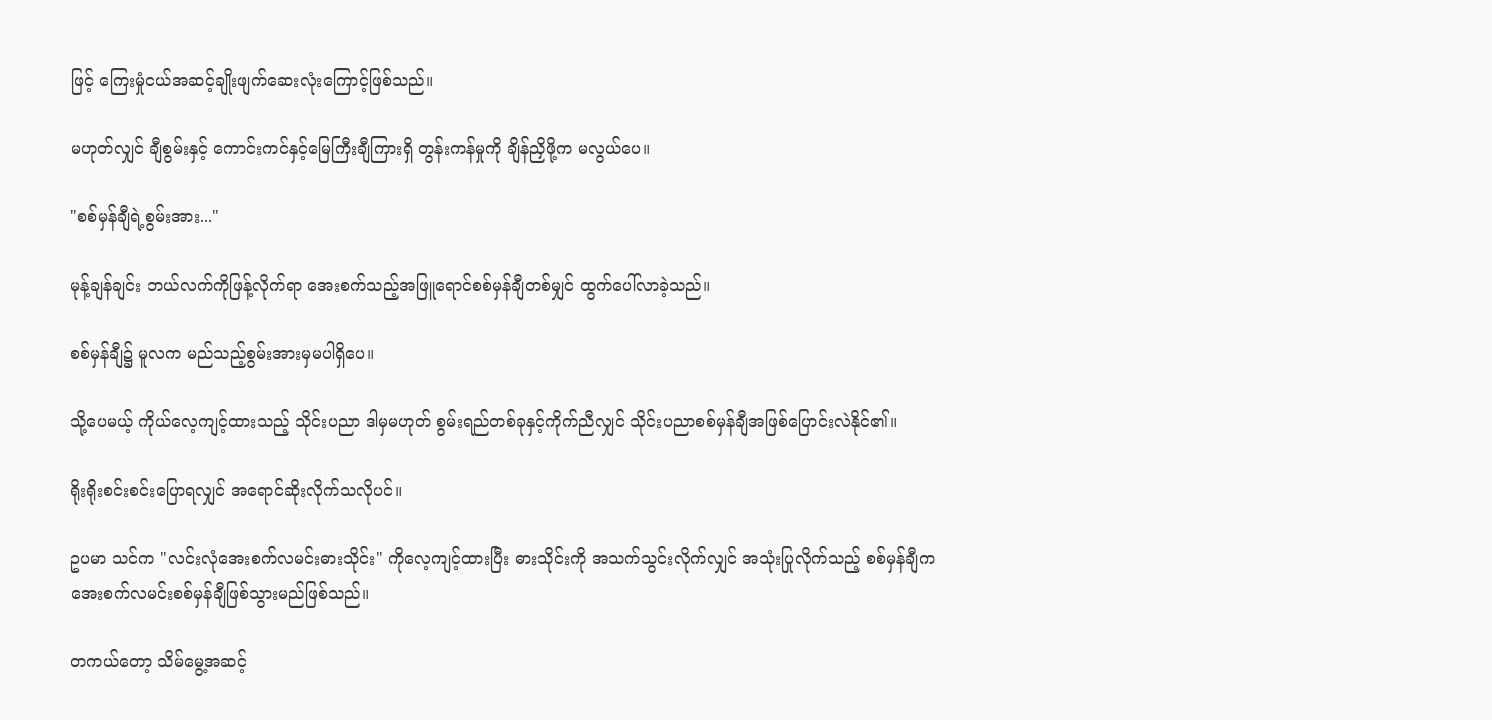ဖြင့် ကြေးမှုံငယ်အဆင့်ချိုးဖျက်ဆေးလုံးကြောင့်ဖြစ်သည်။

မဟုတ်လျှင် ချီစွမ်းနှင့် ကောင်းကင်နှင့်မြေကြီးချီကြားရှိ တွန်းကန်မှုကို ချိန်ညှိဖို့က မလွယ်ပေ။

"စစ်မှန်ချီရဲ့စွမ်းအား..."

မုန့်ချန်ချင်း ဘယ်လက်ကိုဖြန့်လိုက်ရာ အေးစက်သည့်အဖြူရောင်စစ်မှန်ချီတစ်မျှင် ထွက်ပေါ်လာခဲ့သည်။

စစ်မှန်ချီ၌ မူလက မည်သည့်စွမ်းအားမှမပါရှိပေ။

သို့ပေမယ့် ကိုယ်လေ့ကျင့်ထားသည့် သိုင်းပညာ ဒါမှမဟုတ် စွမ်းရည်တစ်ခုနှင့်ကိုက်ညီလျှင် သိုင်းပညာစစ်မှန်ချီအဖြစ်ပြောင်းလဲနိုင်၏။

ရိုးရိုးစင်းစင်းပြောရလျှင် အရောင်ဆိုးလိုက်သလိုပင်။

ဥပမာ သင်က "လင်းလုံအေးစက်လမင်းဓားသိုင်း" ကိုလေ့ကျင့်ထားပြီး ဓားသိုင်းကို အသက်သွင်းလိုက်လျှင် အသုံးပြုလိုက်သည့် စစ်မှန်ချီက အေးစက်လမင်းစစ်မှန်ချီဖြစ်သွားမည်ဖြစ်သည်။

တကယ်တော့ သိမ်မွေ့အဆင့်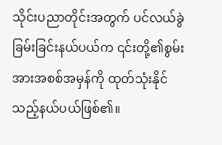သိုင်းပညာတိုင်းအတွက် ပင်လယ်ခွဲခြမ်းခြင်းနယ်ပယ်က ၎င်းတို့၏စွမ်းအားအစစ်အမှန်ကို ထုတ်သုံးနိုင်သည့်နယ်ပယ်ဖြစ်၏။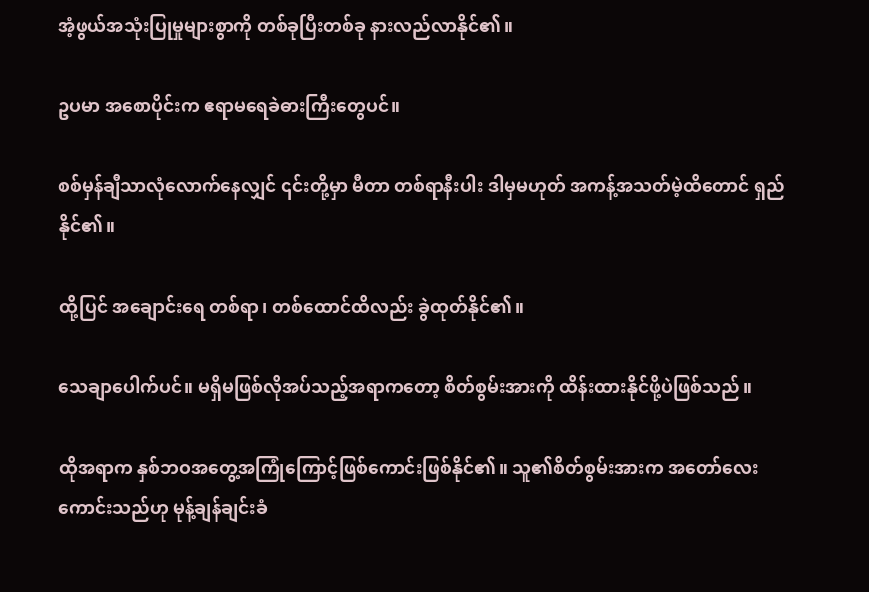အံ့ဖွယ်အသုံးပြုမှုများစွာကို တစ်ခုပြီးတစ်ခု နားလည်လာနိုင်၏။

ဥပမာ အစောပိုင်းက ဧရာမရေခဲဓားကြီးတွေပင်။

စစ်မှန်ချီသာလုံလောက်နေလျှင် ၎င်းတို့မှာ မီတာ တစ်ရာနီးပါး ဒါမှမဟုတ် အကန့်အသတ်မဲ့ထိတောင် ရှည်နိုင်၏။

ထို့ပြင် အချောင်းရေ တစ်ရာ၊ တစ်ထောင်ထိလည်း ခွဲထုတ်နိုင်၏။

သေချာပေါက်ပင်။ မရှိမဖြစ်လိုအပ်သည့်အရာကတော့ စိတ်စွမ်းအားကို ထိန်းထားနိုင်ဖို့ပဲဖြစ်သည်။

ထိုအရာက နှစ်ဘဝအတွေ့အကြုံကြောင့်ဖြစ်ကောင်းဖြစ်နိုင်၏။ သူ၏စိတ်စွမ်းအားက အတော်လေးကောင်းသည်ဟု မုန့်ချန်ချင်းခံ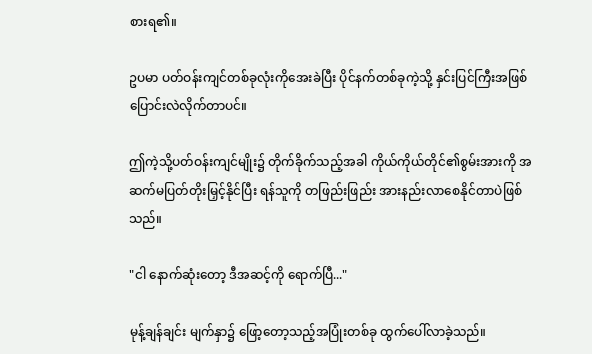စားရ၏။

ဥပမာ ပတ်ဝန်းကျင်တစ်ခုလုံးကိုအေးခဲပြီး ပိုင်နက်တစ်ခုကဲ့သို့ နှင်းပြင်ကြီးအဖြစ်ပြောင်းလဲလိုက်တာပင်။

ဤကဲ့သို့ပတ်ဝန်းကျင်မျိုး၌ တိုက်ခိုက်သည့်အခါ ကိုယ်ကိုယ်တိုင်၏စွမ်းအားကို အဆက်မပြတ်တိုးမြှင့်နိုင်ပြီး ရန်သူကို တဖြည်းဖြည်း အားနည်းလာစေနိုင်တာပဲဖြစ်သည်။

"ငါ နောက်ဆုံးတော့ ဒီအဆင့်ကို ရောက်ပြီ..."

မုန့်ချန်ချင်း မျက်နှာ၌ ဖြော့တော့သည့်အပြုံးတစ်ခု ထွက်ပေါ်လာခဲ့သည်။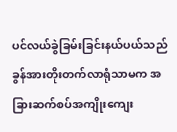ပင်လယ်ခွဲခြမ်းခြင်းနယ်ပယ်သည် ခွန်အားတိုးတက်လာရုံသာမက အခြားဆက်စပ်အကျိုးကျေး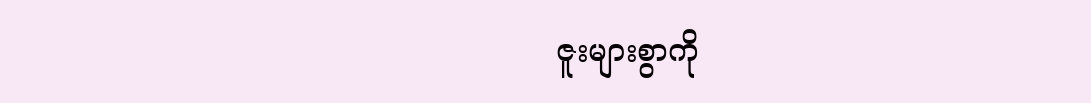ဇူးများစွာကို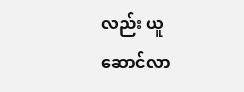လည်း ယူဆောင်လာ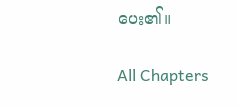ပေး၏။

All Chapters